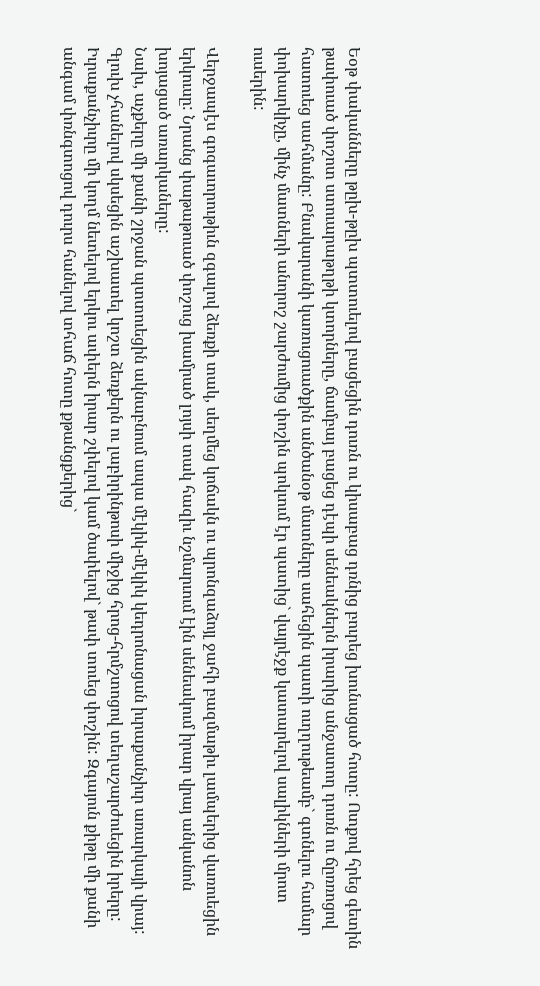Եօթ փականները թըխ-թըխ պտտուելով բացեցին դուռն ու կիսաբաց դռնից բուրեց խունացած հոտը: Ոտքով հրեց գետին թափուած փոշոտ ստուարաթղթի կտորները, ճամբայ բացեց դէպի սենեակներն իրարից անջատող դուռն ու ճըռռոցով հատուեց սահմանը: Բնակարանի կառուցուածքին անծանօթ մատները սահեցին պատի ուղղութեամբ` գտնելու համար փոխարկիչը, մինչ մատների անորոշ շարժումից փոշին պոկւում էր պատից` վայրէջք կատարելով սալիկների մրոտ ուսերին:

Վերջապէս գոգաւորութիւն զգալով ձեռքի տակ, սեղմեց կոճակն ու պրոնզաձոյլ ջահի բազմաթիւ լամպերից վառուեցին երկուսը: Նրանց փաթաթուած փոշուց խամրած լոյսի տակ հազիւ նշմարւում էին սենեակում իրար վրայ անկանոն խոյացած առարկաները:
Նախ, աչքերը մի քանի շրջան պտտուեցին ակնաբնում ապա մէկիկ-մէկիկ կեդրոնացան իւրաքանչիւր առարկայի վրայ: Գլուխ չհանելով սկսեցին աշխատել կոշտ ձեռքերն ու լաբիրինթոսի միջից հրոց-հրմշտոցով տեղաշարժուեցին իրերը: Իւրաքանչիւրը մի կողմ նետելով երկու ափերն իրար շփելով կամ ծափելով` թափ տուեց փոշին: Զգայուն քիթը մի քանի անգամ փռնգտոցով դուրս հանելով տհաճ հոտը քթանցքերից`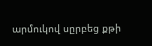արմուկով սըրբեց քթի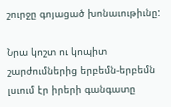շուրջը գոյացած խոնաւութիւնը:

Նրա կոշտ ու կոպիտ շարժումներից երբեմն-երբեմն լսւում էր իրերի գանգատը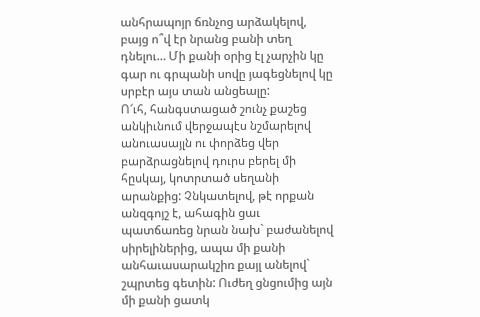անհրապոյր ճռնչոց արձակելով, բայց ո՞վ էր նրանց բանի տեղ դնելու… Մի քանի օրից էլ չարչին կը գար ու գրպանի սովը յագեցնելով կը սրբէր այս տան անցեալը:
Ո՜ւհ, հանգստացած շունչ քաշեց անկիւնում վերջապէս նշմարելով անուասայլն ու փորձեց վեր բարձրացնելով դուրս բերել մի հըսկայ, կոտրտած սեղանի արանքից: Չնկատելով, թէ որքան անզգոյշ է, ահագին ցաւ պատճառեց նրան նախ` բաժանելով սիրելիներից, ապա մի քանի անհաւասարակշիռ քայլ անելով` շպրտեց գետին: Ուժեղ ցնցումից այն մի քանի ցատկ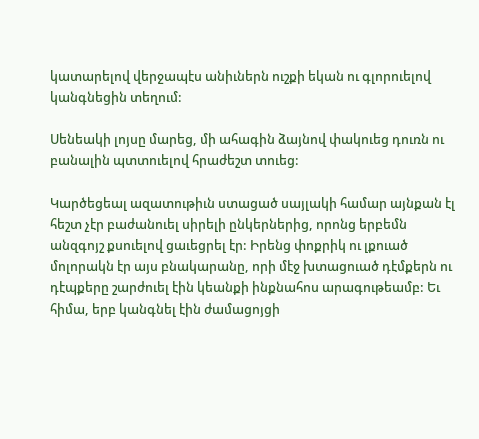կատարելով վերջապէս անիւներն ուշքի եկան ու գլորուելով կանգնեցին տեղում:

Սենեակի լոյսը մարեց, մի ահագին ձայնով փակուեց դուռն ու բանալին պտտուելով հրաժեշտ տուեց:

Կարծեցեալ ազատութիւն ստացած սայլակի համար այնքան էլ հեշտ չէր բաժանուել սիրելի ընկերներից, որոնց երբեմն անզգոյշ քսուելով ցաւեցրել էր: Իրենց փոքրիկ ու լքուած մոլորակն էր այս բնակարանը, որի մէջ խտացուած դէմքերն ու դէպքերը շարժուել էին կեանքի ինքնահոս արագութեամբ: Եւ հիմա, երբ կանգնել էին ժամացոյցի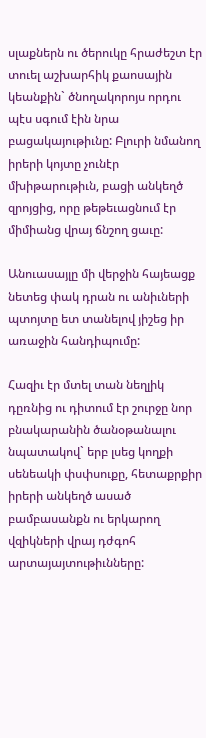սլաքներն ու ծերուկը հրաժեշտ էր տուել աշխարհիկ քաոսային կեանքին` ծնողակորոյս որդու պէս սգում էին նրա բացակայութիւնը: Բլուրի նմանող իրերի կոյտը չունէր մխիթարութիւն, բացի անկեղծ զրոյցից, որը թեթեւացնում էր միմիանց վրայ ճնշող ցաւը:

Անուասայլը մի վերջին հայեացք նետեց փակ դրան ու անիւների պտոյտը ետ տանելով յիշեց իր առաջին հանդիպումը:

Հազիւ էր մտել տան նեղլիկ դըռնից ու դիտում էր շուրջը նոր բնակարանին ծանօթանալու նպատակով` երբ լսեց կողքի սենեակի փսփսուքը, հետաքրքիր իրերի անկեղծ ասած բամբասանքն ու երկարող վզիկների վրայ դժգոհ արտայայտութիւնները: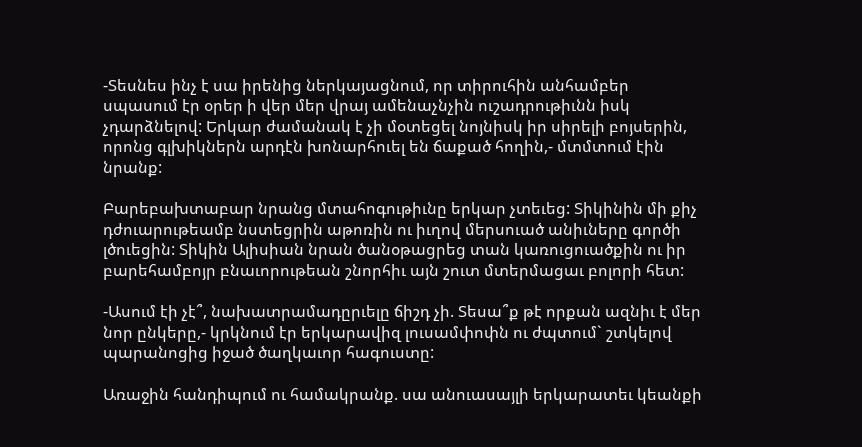-Տեսնես ինչ է սա իրենից ներկայացնում, որ տիրուհին անհամբեր սպասում էր օրեր ի վեր մեր վրայ ամենաչնչին ուշադրութիւնն իսկ չդարձնելով: Երկար ժամանակ է չի մօտեցել նոյնիսկ իր սիրելի բոյսերին, որոնց գլխիկներն արդէն խոնարհուել են ճաքած հողին,- մտմտում էին նրանք:

Բարեբախտաբար նրանց մտահոգութիւնը երկար չտեւեց: Տիկինին մի քիչ դժուարութեամբ նստեցրին աթոռին ու իւղով մերսուած անիւները գործի լծուեցին: Տիկին Ալիսիան նրան ծանօթացրեց տան կառուցուածքին ու իր բարեհամբոյր բնաւորութեան շնորհիւ այն շուտ մտերմացաւ բոլորի հետ:

-Ասում էի չէ՞, նախատրամադըրւելը ճիշդ չի. Տեսա՞ք թէ որքան ազնիւ է մեր նոր ընկերը,- կրկնում էր երկարավիզ լուսամփոփն ու ժպտում` շտկելով պարանոցից իջած ծաղկաւոր հագուստը:

Առաջին հանդիպում ու համակրանք. սա անուասայլի երկարատեւ կեանքի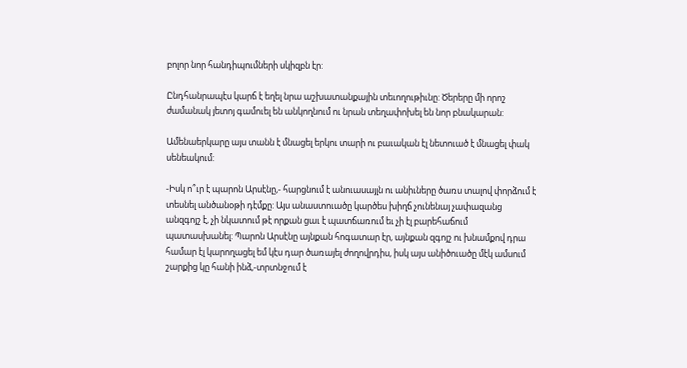բոլոր նոր հանդիպումների սկիզբն էր:

Ընդհանրապէս կարճ է եղել նրա աշխատանքային տեւողութիւնը: Ծերերը մի որոշ ժամանակ յետոյ գամուել են անկողնում ու նրան տեղափոխել են նոր բնակարան:

Ամենաերկարը այս տանն է մնացել երկու տարի ու բաւական էլ նետուած է մնացել փակ սենեակում:

-Իսկ ո՞ւր է պարոն Արսէնը,- հարցնում է անուասայլն ու անիւները ծառս տալով փորձում է տեսնել անծանօթի դէմքը: Այս անաստուածը կարծես խիղճ չունենայ չափազանց անզգոյշ է, չի նկատում թէ որքան ցաւ է պատճառում եւ չի էլ բարեհաճում պատասխանել: Պարոն Արսէնը այնքան հոգատար էր, այնքան զգոյշ ու խնամքով դրա համար էլ կարողացել եմ կէս դար ծառայել ժողովրդիս, իսկ այս անիծուածը մէկ ամսում շարքից կը հանի ինձ,-տրտնջում է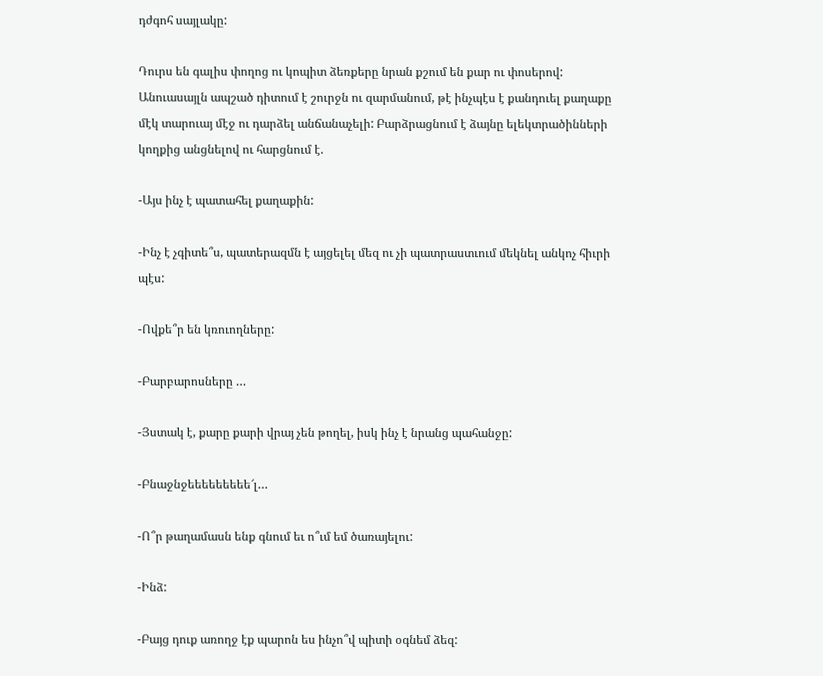դժգոհ սայլակը:

Դուրս են գալիս փողոց ու կոպիտ ձեռքերը նրան քշում են քար ու փոսերով: Անուասայլն ապշած դիտում է շուրջն ու զարմանում, թէ ինչպէս է քանդուել քաղաքը մէկ տարուայ մէջ ու դարձել անճանաչելի: Բարձրացնում է ձայնը ելեկտրածինների կողքից անցնելով ու հարցնում է.

-Այս ինչ է պատահել քաղաքին:

-Ինչ է չգիտե՞ս, պատերազմն է այցելել մեզ ու չի պատրաստւում մեկնել անկոչ հիւրի պէս:

-Ովքե՞ր են կռուողները:

-Բարբարոսները …

-Յստակ է, քարը քարի վրայ չեն թողել, իսկ ինչ է նրանց պահանջը:

-Բնաջնջեեեեեեեեե՜լ…

-Ո՞ր թաղամասն ենք գնում եւ ո՞ւմ եմ ծառայելու:

-Ինձ:

-Բայց դուք առողջ էք պարոն ես ինչո՞վ պիտի օգնեմ ձեզ: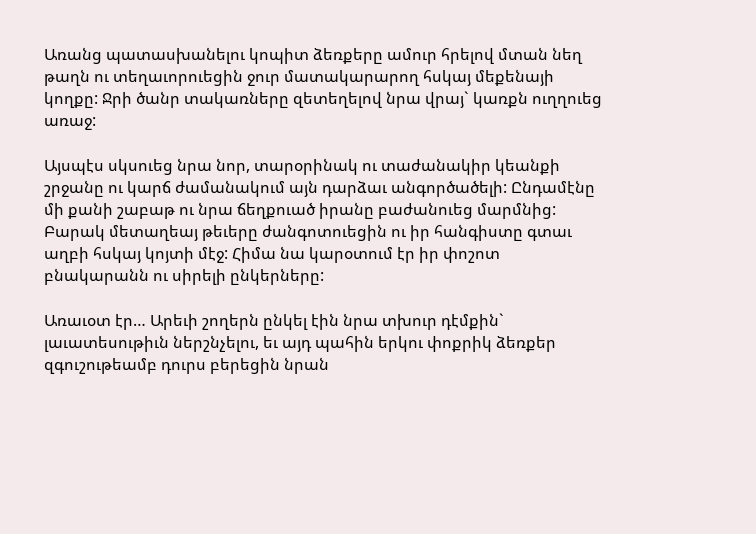Առանց պատասխանելու կոպիտ ձեռքերը ամուր հրելով մտան նեղ թաղն ու տեղաւորուեցին ջուր մատակարարող հսկայ մեքենայի կողքը: Ջրի ծանր տակառները զետեղելով նրա վրայ` կառքն ուղղուեց առաջ:

Այսպէս սկսուեց նրա նոր, տարօրինակ ու տաժանակիր կեանքի շրջանը ու կարճ ժամանակում այն դարձաւ անգործածելի: Ընդամէնը մի քանի շաբաթ ու նրա ճեղքուած իրանը բաժանուեց մարմնից: Բարակ մետաղեայ թեւերը ժանգոտուեցին ու իր հանգիստը գտաւ աղբի հսկայ կոյտի մէջ: Հիմա նա կարօտում էր իր փոշոտ բնակարանն ու սիրելի ընկերները:

Առաւօտ էր… Արեւի շողերն ընկել էին նրա տխուր դէմքին` լաւատեսութիւն ներշնչելու, եւ այդ պահին երկու փոքրիկ ձեռքեր զգուշութեամբ դուրս բերեցին նրան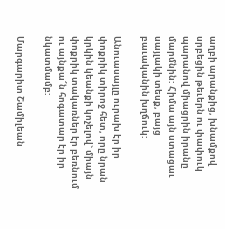աղբի արանքից, խնամքով սրբեցին թեւերն ու փափուկ պարանով միացրին իրանը մարմնին: Հիմա այն ստացաւ սայլակի տեսք, բայց բաւականին խղճուկ:

Անուասայլը ուրախ էր իր փոքրիկ տիրոջ հետ, որը նրան կրկին կեանքի կոչելով` միայն փոքրիկ տակառներ էր բեռնում ու այնքա՜ն հոգատար էր իր նկատմամբ:

Մարգարիտ Շամիլեան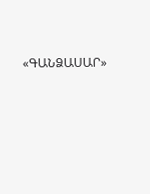«ԳԱՆՁԱՍԱՐ»